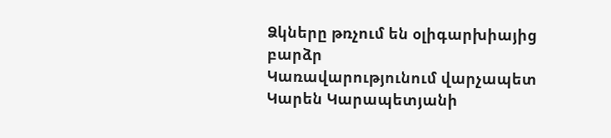Ձկները թռչում են օլիգարխիայից բարձր
Կառավարությունում վարչապետ Կարեն Կարապետյանի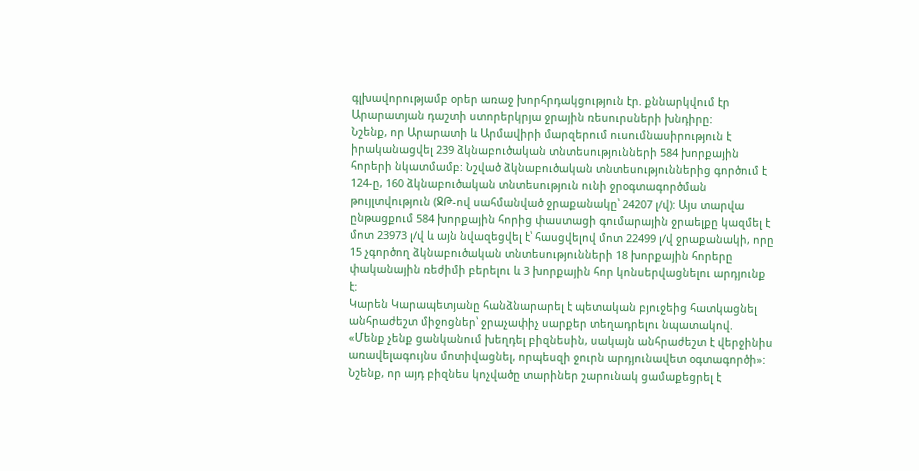գլխավորությամբ օրեր առաջ խորհրդակցություն էր. քննարկվում էր Արարատյան դաշտի ստորերկրյա ջրային ռեսուրսների խնդիրը:
Նշենք, որ Արարատի և Արմավիրի մարզերում ուսումնասիրություն է իրականացվել 239 ձկնաբուծական տնտեսությունների 584 խորքային հորերի նկատմամբ: Նշված ձկնաբուծական տնտեսություններից գործում է 124-ը, 160 ձկնաբուծական տնտեսություն ունի ջրօգտագործման թույլտվություն (ՋԹ-ով սահմանված ջրաքանակը՝ 24207 լ/վ): Այս տարվա ընթացքում 584 խորքային հորից փաստացի գումարային ջրաելքը կազմել է մոտ 23973 լ/վ և այն նվազեցվել է՝ հասցվելով մոտ 22499 լ/վ ջրաքանակի, որը 15 չգործող ձկնաբուծական տնտեսությունների 18 խորքային հորերը փականային ռեժիմի բերելու և 3 խորքային հոր կոնսերվացնելու արդյունք է:
Կարեն Կարապետյանը հանձնարարել է պետական բյուջեից հատկացնել անհրաժեշտ միջոցներ՝ ջրաչափիչ սարքեր տեղադրելու նպատակով.
«Մենք չենք ցանկանում խեղդել բիզնեսին, սակայն անհրաժեշտ է վերջինիս առավելագույնս մոտիվացնել, որպեսզի ջուրն արդյունավետ օգտագործի»:
Նշենք, որ այդ բիզնես կոչվածը տարիներ շարունակ ցամաքեցրել է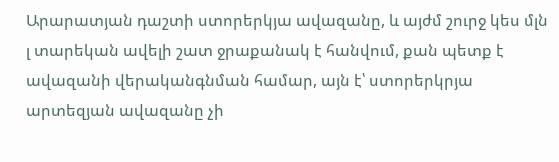Արարատյան դաշտի ստորերկյա ավազանը, և այժմ շուրջ կես մլն լ տարեկան ավելի շատ ջրաքանակ է հանվում, քան պետք է ավազանի վերականգնման համար, այն է՝ ստորերկրյա արտեզյան ավազանը չի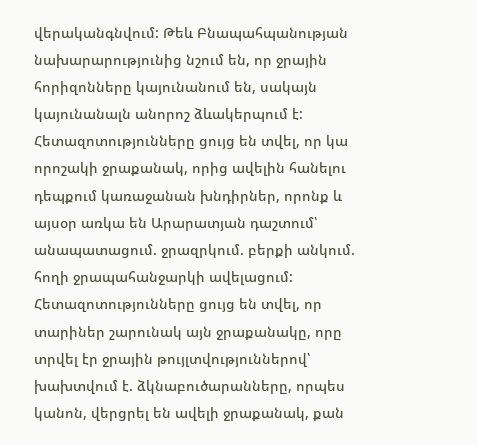վերականգնվում: Թեև Բնապահպանության նախարարությունից նշում են, որ ջրային հորիզոնները կայունանում են, սակայն կայունանալն անորոշ ձևակերպում է: Հետազոտությունները ցույց են տվել, որ կա որոշակի ջրաքանակ, որից ավելին հանելու դեպքում կառաջանան խնդիրներ, որոնք և այսօր առկա են Արարատյան դաշտում՝ անապատացում. ջրազրկում. բերքի անկում. հողի ջրապահանջարկի ավելացում:
Հետազոտությունները ցույց են տվել, որ տարիներ շարունակ այն ջրաքանակը, որը տրվել էր ջրային թույլտվություններով՝ խախտվում է. ձկնաբուծարանները, որպես կանոն, վերցրել են ավելի ջրաքանակ, քան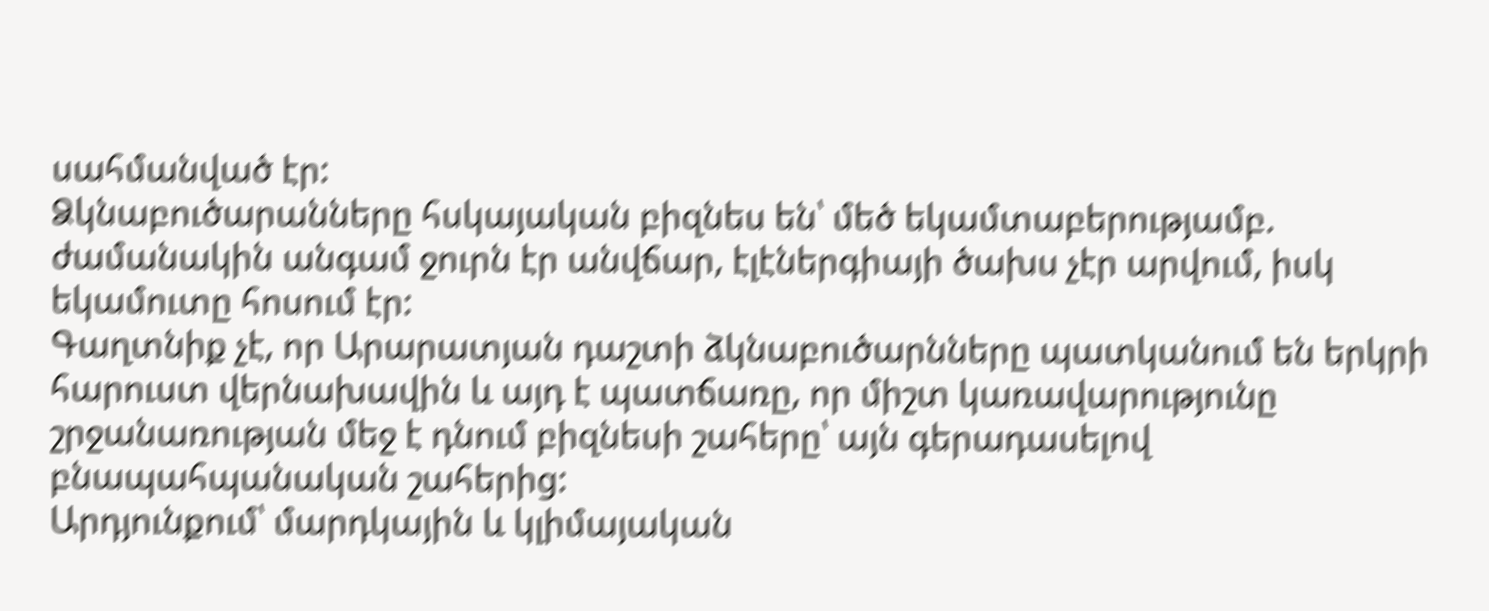սահմանված էր:
Ձկնաբուծարանները հսկայական բիզնես են՝ մեծ եկամտաբերությամբ. ժամանակին անգամ ջուրն էր անվճար, էլէներգիայի ծախս չէր արվում, իսկ եկամուտը հոսում էր:
Գաղտնիք չէ, որ Արարատյան դաշտի ձկնաբուծարնները պատկանում են երկրի հարուստ վերնախավին և այդ է պատճառը, որ միշտ կառավարությունը շրջանառության մեջ է դնում բիզնեսի շահերը՝ այն գերադասելով բնապահպանական շահերից:
Արդյունքում՝ մարդկային և կլիմայական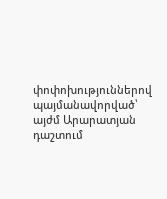փոփոխություններով պայմանավորված՝ այժմ Արարատյան դաշտում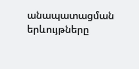անապատացման երևույթները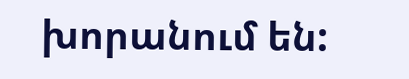խորանում են: